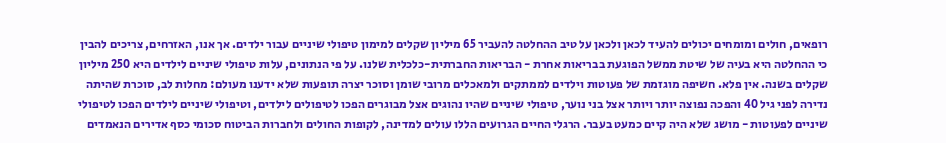רופאים, חולים ומומחים יכולים להעיד לכאן ולכאן על טיב ההחלטה להעביר 65 מיליון שקלים למימון טיפולי שיניים עבור ילדים. אך אנו, האזרחים, צריכים להבין כי ההחלטה היא בעיה של שיטת ממשל הפוגעת בבריאות אחרת - הבריאות החברתית-כלכלית שלנו. על פי הנתונים, עלות טיפולי שיניים לילדים היא 250 מיליון שקלים בשנה. אין פלא. חשיפה מוגזמת של פעוטות וילדים לממתקים ולמאכלים מרובי שומן וסוכר יצרה תופעות שלא ידענו מעולם: מחלות לב, סוכרת שהיתה נדירה לפני גיל 40 והפכה נפוצה יותר ויותר אצל בני נוער, טיפולי שיניים שהיו נהוגים אצל מבוגרים הפכו לטיפולים לילדים, וטיפולי שיניים לילדים הפכו לטיפולי שיניים לפעוטות - מושג שלא היה קיים כמעט בעבר. הרגלי החיים הגרועים הללו עולים למדינה, לקופות החולים ולחברות הביטוח סכומי כסף אדירים הנאמדים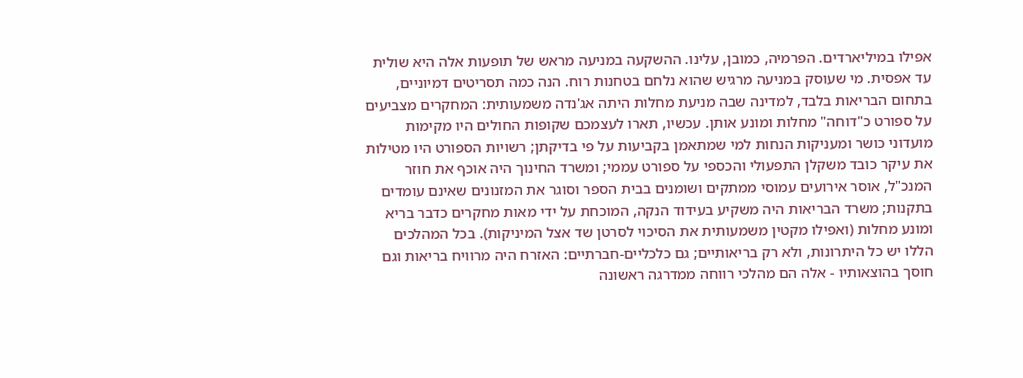אפילו במיליארדים. הפרמיה, כמובן, עלינו. ההשקעה במניעה מראש של תופעות אלה היא שולית עד אפסית. מי שעוסק במניעה מרגיש שהוא נלחם בטחנות רוח. הנה כמה תסריטים דמיוניים, בתחום הבריאות בלבד, למדינה שבה מניעת מחלות היתה אג'נדה משמעותית: המחקרים מצביעים על ספורט כ"דוחה" מחלות ומונע אותן. עכשיו, תארו לעצמכם שקופות החולים היו מקימות מועדוני כושר ומעניקות הנחות למי שמתאמן בקביעות על פי בדיקתן; רשויות הספורט היו מטילות את עיקר כובד משקלן התפעולי והכספי על ספורט עממי; ומשרד החינוך היה אוכף את חוזר המנכ"ל, אוסר אירועים עמוסי ממתקים ושומנים בבית הספר וסוגר את המזנונים שאינם עומדים בתקנות; משרד הבריאות היה משקיע בעידוד הנקה, המוכחת על ידי מאות מחקרים כדבר בריא ומונע מחלות (ואפילו מקטין משמעותית את הסיכוי לסרטן שד אצל המיניקות). בכל המהלכים הללו יש כל היתרונות, ולא רק בריאותיים; גם כלכליים-חברתיים: האזרח היה מרוויח בריאות וגם חוסך בהוצאותיו - אלה הם מהלכי רווחה ממדרגה ראשונה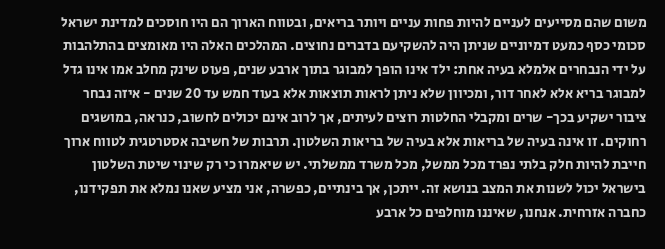משום שהם מסייעים לעניים להיות פחות עניים ויותר בריאים, ובטווח הארוך הם היו חוסכים למדינת ישראל סכומי כסף כמעט דמיוניים שניתן היה להשקיעם בדברים נחוצים. המהלכים האלה היו מאומצים בהתלהבות על ידי הנבחרים אלמלא בעיה אחת: ילד אינו הופך למבוגר בתוך ארבע שנים, פעוט שינק מחלב אמו אינו גדל למבוגר בריא אלא לאחר דור, ומכיוון שלא ניתן לראות תוצאות אלא בעוד חמש עד 20 שנים - איזה נבחר ציבור ישקיע בכך- שרים ומקבלי החלטות רוצים לעיתים, אך לרוב אינם יכולים לחשוב, כנראה, במושגים רחוקים. זו אינה בעיה של בריאות אלא בעיה של בריאות השלטון. תרבות של חשיבה אסטרטגית לטווח ארוך חייבת להיות חלק בלתי נפרד מכל ממשל, מכל משרד ממשלתי. יש שיאמרו כי רק שינוי שיטת השלטון בישראל יכול לשנות את המצב בנושא זה. ייתכן, אך בינתיים, כפשרה, אני מציע שאנו נמלא את תפקידנו, כחברה אזרחית. אנחנו, שאיננו מוחלפים כל ארבע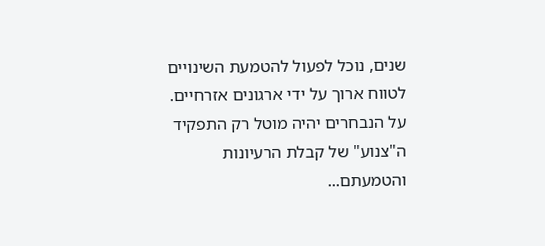שנים, נוכל לפעול להטמעת השינויים לטווח ארוך על ידי ארגונים אזרחיים. על הנבחרים יהיה מוטל רק התפקיד ה"צנוע" של קבלת הרעיונות והטמעתם...